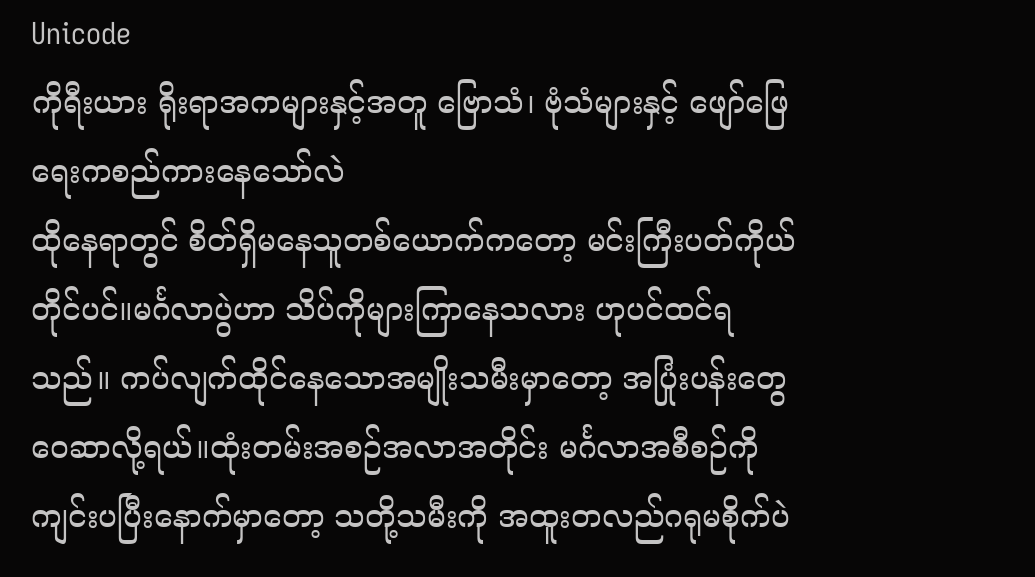Unicode
ကိုရီးယား ရိုးရာအကများနှင့်အတူ ဗြောသံ၊ ဗုံသံများနှင့် ဖျော်ဖြေရေးကစည်ကားနေသော်လဲ
ထိုနေရာတွင် စိတ်ရှိမနေသူတစ်ယောက်ကတော့ မင်းကြီးပတ်ကိုယ်တိုင်ပင်။မင်္ဂလာပွဲဟာ သိပ်ကိုများကြာနေသလား ဟုပင်ထင်ရသည်။ ကပ်လျက်ထိုင်နေသောအမျိုးသမီးမှာတော့ အပြုံးပန်းတွေဝေဆာလို့ရယ်။ထုံးတမ်းအစဉ်အလာအတိုင်း မင်္ဂလာအစီစဉ်ကို ကျင်းပပြီးနောက်မှာတော့ သတို့သမီးကို အထူးတလည်ဂရုမစိုက်ပဲ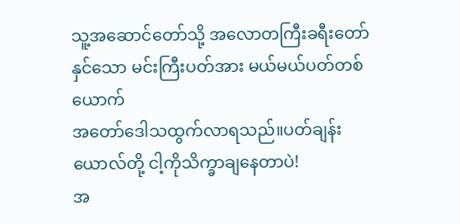သူ့အဆောင်တော်သို့ အလောတကြီးခရီးတော်နှင်သော မင်းကြီးပတ်အား မယ်မယ်ပတ်တစ်ယောက်
အတော်ဒေါသထွက်လာရသည်။ပတ်ချန်းယောလ်တို့ ငါ့ကိုသိက္ခာချနေတာပဲ!
အ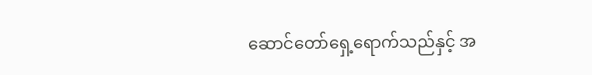ဆောင်တော်ရှေ့ရောက်သည်နှင့် အ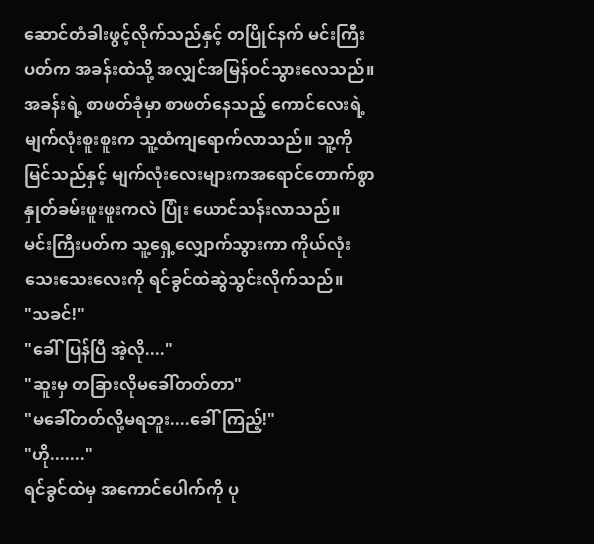ဆောင်တံခါးဖွင့်လိုက်သည်နှင့် တပြိုင်နက် မင်းကြီးပတ်က အခန်းထဲသို့ အလျှင်အမြန်ဝင်သွားလေသည်။
အခန်းရဲ့ စာဖတ်ခုံမှာ စာဖတ်နေသည့် ကောင်လေးရဲ့မျက်လုံးစူးစူးက သူ့ထံကျရောက်လာသည်။ သူ့ကိုမြင်သည်နှင့် မျက်လုံးလေးများကအရောင်တောက်စွာ နှုတ်ခမ်းဖူးဖူးကလဲ ပြုံး ယောင်သန်းလာသည်။
မင်းကြီးပတ်က သူ့ရှေ့လျှောက်သွားကာ ကိုယ်လုံးသေးသေးလေးကို ရင်ခွင်ထဲဆွဲသွင်းလိုက်သည်။
"သခင်!"
"ခေါ်ပြန်ပြီ အဲ့လို...."
"ဆူးမှ တခြားလိုမခေါ်တတ်တာ"
"မခေါ်တတ်လို့မရဘူး....ခေါ်ကြည့်!"
"ဟို......."
ရင်ခွင်ထဲမှ အကောင်ပေါက်ကို ပု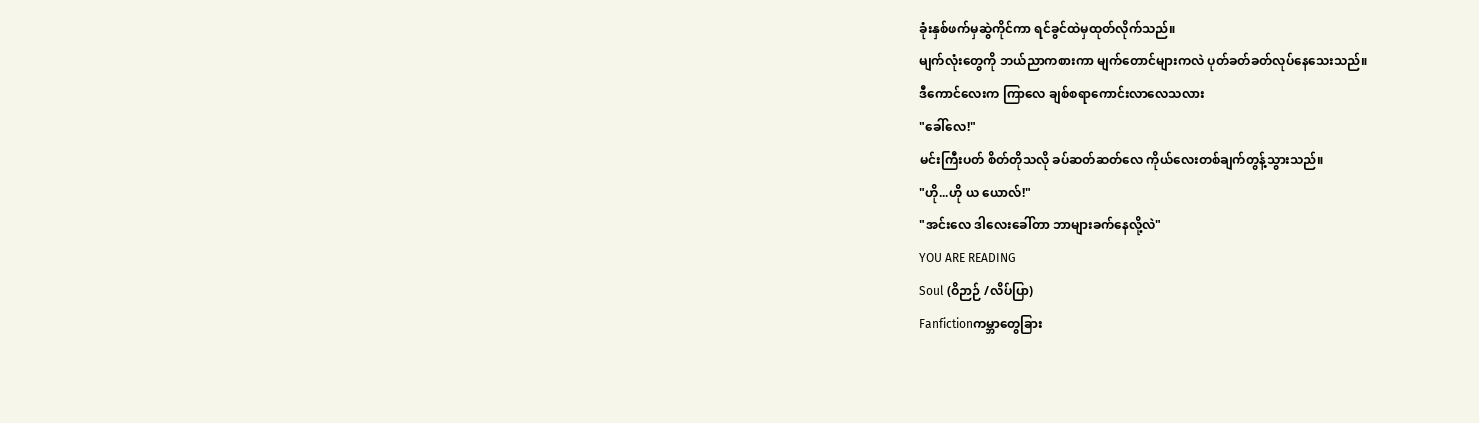ခုံးနှစ်ဖက်မှဆွဲကိုင်ကာ ရင်ခွင်ထဲမှထုတ်လိုက်သည်။
မျက်လုံးတွေကို ဘယ်ညာကစားကာ မျက်တောင်များကလဲ ပုတ်ခတ်ခတ်လုပ်နေသေးသည်။
ဒီကောင်လေးက ကြာလေ ချစ်စရာကောင်းလာလေသလား
"ခေါ်လေ!"
မင်းကြီးပတ် စိတ်တိုသလို ခပ်ဆတ်ဆတ်လေ ကိုယ်လေးတစ်ချက်တွန့်သွားသည်။
"ဟို...ဟို ယ ယောလ်!"
"အင်းလေ ဒါလေးခေါ်တာ ဘာများခက်နေလို့လဲ"
YOU ARE READING
Soul (ဝိဉာဉ် /လိပ်ပြာ)
Fanfictionကမ္ဘာတွေခြား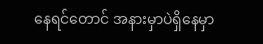နေရင်တောင် အနားမှာပဲရှိနေမှာ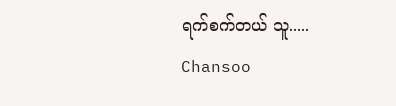ရက်စက်တယ် သူ..... Chansoo